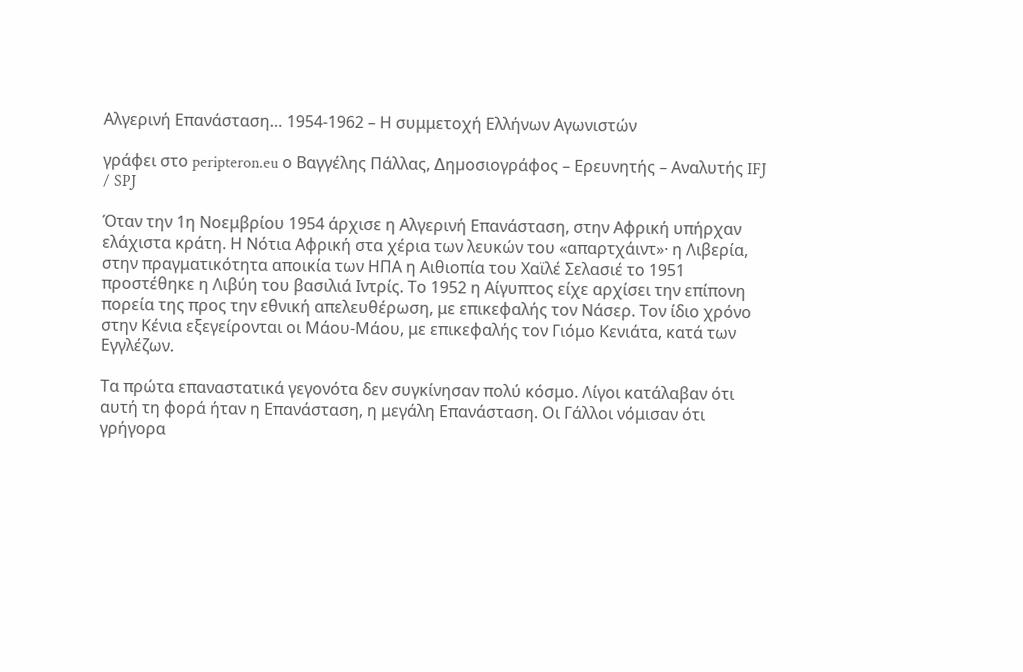Αλγερινή Επανάσταση… 1954-1962 – Η συμμετοχή Ελλήνων Αγωνιστών

γράφει στο peripteron.eu ο Βαγγέλης Πάλλας, ∆ηµοσιογράφος – Ερευνητής – Αναλυτής IFJ / SPJ

Όταν την 1η Νοεμβρίου 1954 άρχισε η Αλγερινή Επανάσταση, στην Αφρική υπήρχαν ελάχιστα κράτη. Η Νότια Αφρική στα χέρια των λευκών του «απαρτχάιντ»· η Λιβερία, στην πραγματικότητα αποικία των ΗΠΑ η Αιθιοπία του Χαϊλέ Σελασιέ το 1951 προστέθηκε η Λιβύη του βασιλιά Ιντρίς. Το 1952 η Αίγυπτος είχε αρχίσει την επίπονη πορεία της προς την εθνική απελευθέρωση, με επικεφαλής τον Νάσερ. Τον ίδιο χρόνο στην Κένια εξεγείρονται οι Μάου-Μάου, με επικεφαλής τον Γιόμο Κενιάτα, κατά των Εγγλέζων.

Τα πρώτα επαναστατικά γεγονότα δεν συγκίνησαν πολύ κόσμο. Λίγοι κατάλαβαν ότι αυτή τη φορά ήταν η Επανάσταση, η μεγάλη Επανάσταση. Οι Γάλλοι νόμισαν ότι γρήγορα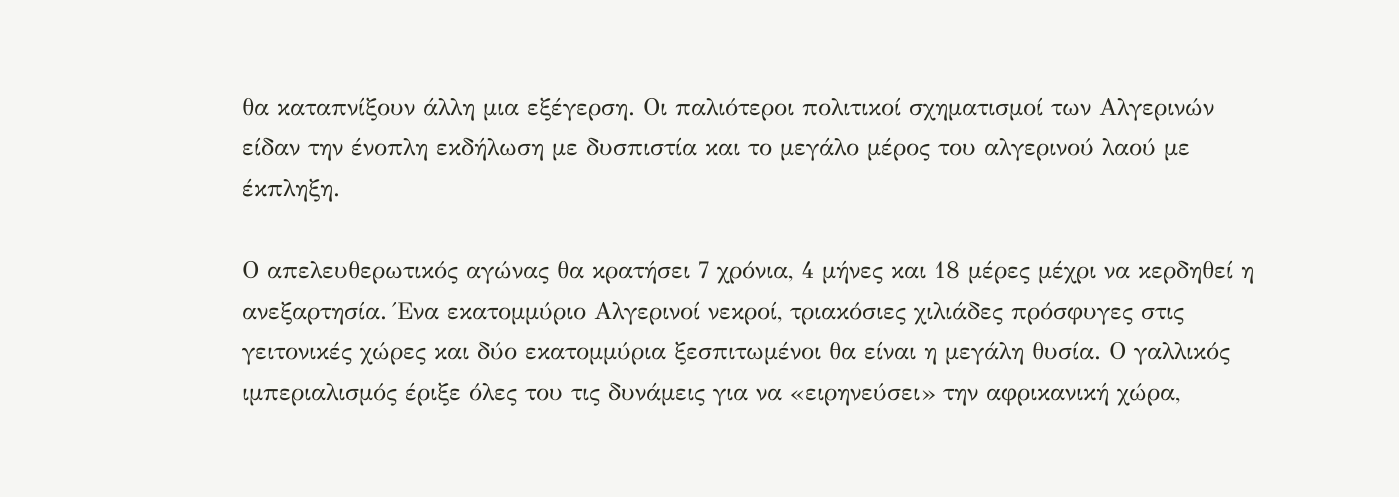θα καταπνίξουν άλλη μια εξέγερση. Οι παλιότεροι πολιτικοί σχηματισμοί των Αλγερινών είδαν την ένοπλη εκδήλωση με δυσπιστία και το μεγάλο μέρος του αλγερινού λαού με έκπληξη.

Ο απελευθερωτικός αγώνας θα κρατήσει 7 χρόνια, 4 μήνες και 18 μέρες μέχρι να κερδηθεί η ανεξαρτησία. Ένα εκατομμύριο Αλγερινοί νεκροί, τριακόσιες χιλιάδες πρόσφυγες στις γειτονικές χώρες και δύο εκατομμύρια ξεσπιτωμένοι θα είναι η μεγάλη θυσία. Ο γαλλικός ιμπεριαλισμός έριξε όλες του τις δυνάμεις για να «ειρηνεύσει» την αφρικανική χώρα,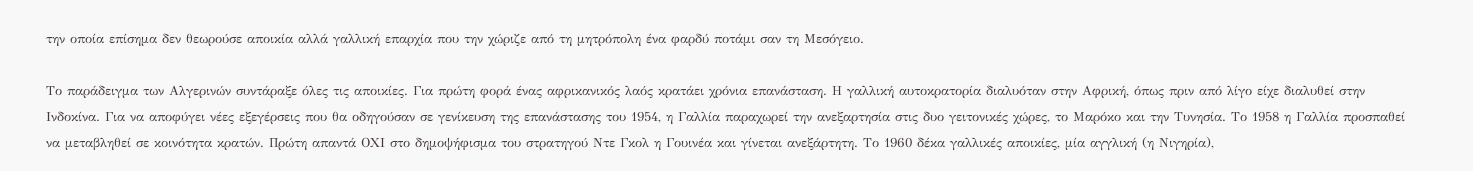την οποία επίσημα δεν θεωρούσε αποικία αλλά γαλλική επαρχία που την χώριζε από τη μητρόπολη ένα φαρδύ ποτάμι σαν τη Μεσόγειο.

Το παράδειγμα των Αλγερινών συντάραξε όλες τις αποικίες. Για πρώτη φορά ένας αφρικανικός λαός κρατάει χρόνια επανάσταση. Η γαλλική αυτοκρατορία διαλυόταν στην Αφρική, όπως πριν από λίγο είχε διαλυθεί στην Ινδοκίνα. Για να αποφύγει νέες εξεγέρσεις που θα οδηγούσαν σε γενίκευση της επανάστασης του 1954, η Γαλλία παραχωρεί την ανεξαρτησία στις δυο γειτονικές χώρες, το Μαρόκο και την Τυνησία. Το 1958 η Γαλλία προσπαθεί να μεταβληθεί σε κοινότητα κρατών. Πρώτη απαντά ΟΧΙ στο δημοψήφισμα του στρατηγού Ντε Γκολ η Γουινέα και γίνεται ανεξάρτητη. Το 1960 δέκα γαλλικές αποικίες, μία αγγλική (η Νιγηρία),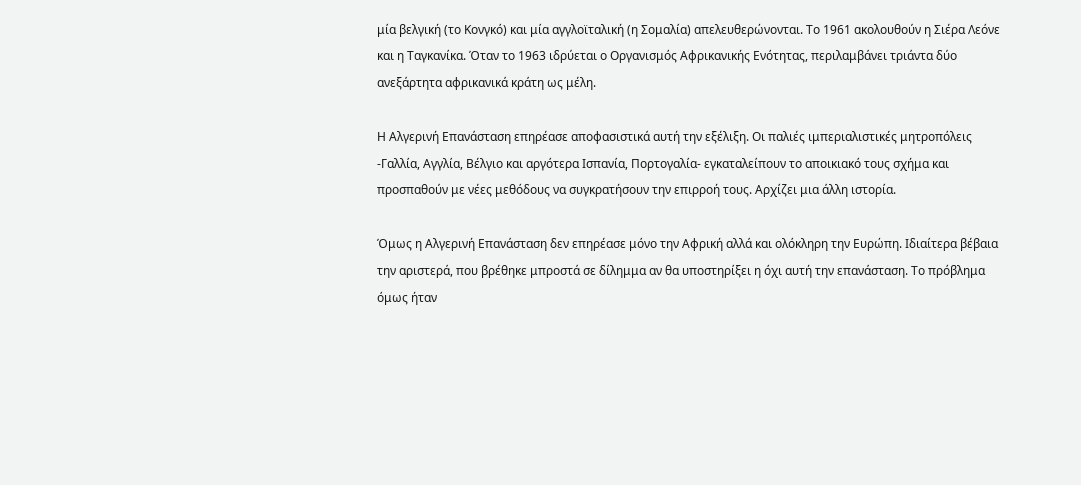μία βελγική (το Κονγκό) και μία αγγλοϊταλική (η Σομαλία) απελευθερώνονται. Το 1961 ακολουθούν η Σιέρα Λεόνε και η Ταγκανίκα. Όταν το 1963 ιδρύεται ο Οργανισμός Αφρικανικής Ενότητας, περιλαμβάνει τριάντα δύο ανεξάρτητα αφρικανικά κράτη ως μέλη.

Η Αλγερινή Επανάσταση επηρέασε αποφασιστικά αυτή την εξέλιξη. Οι παλιές ιμπεριαλιστικές μητροπόλεις -Γαλλία, Αγγλία, Βέλγιο και αργότερα Ισπανία, Πορτογαλία- εγκαταλείπουν το αποικιακό τους σχήμα και προσπαθούν με νέες μεθόδους να συγκρατήσουν την επιρροή τους. Αρχίζει μια άλλη ιστορία.

Όμως η Αλγερινή Επανάσταση δεν επηρέασε μόνο την Αφρική αλλά και ολόκληρη την Ευρώπη. Ιδιαίτερα βέβαια την αριστερά, που βρέθηκε μπροστά σε δίλημμα αν θα υποστηρίξει η όχι αυτή την επανάσταση. Το πρόβλημα όμως ήταν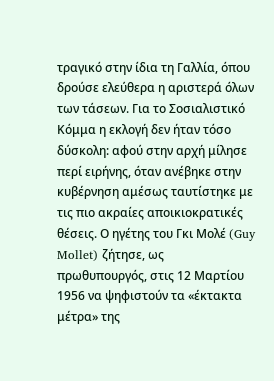τραγικό στην ίδια τη Γαλλία, όπου δρούσε ελεύθερα η αριστερά όλων των τάσεων. Για το Σοσιαλιστικό Κόμμα η εκλογή δεν ήταν τόσο δύσκολη: αφού στην αρχή μίλησε περί ειρήνης, όταν ανέβηκε στην κυβέρνηση αμέσως ταυτίστηκε με τις πιο ακραίες αποικιοκρατικές θέσεις. Ο ηγέτης του Γκι Μολέ (Guy Mollet) ζήτησε, ως πρωθυπουργός, στις 12 Μαρτίου 1956 να ψηφιστούν τα «έκτακτα μέτρα» της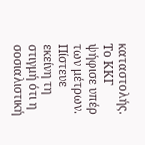καταστολής. Το ΚΚΓ ψήφισε υπέρ των μέτρων. Πίστευε εκείνη τη στιγμή ότι η σοσιαλιστική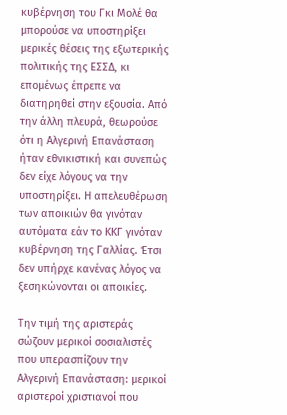κυβέρνηση του Γκι Μολέ θα μπορούσε να υποστηρίξει μερικές θέσεις της εξωτερικής πολιτικής της ΕΣΣΔ, κι επομένως έπρεπε να διατηρηθεί στην εξουσία. Από την άλλη πλευρά, θεωρούσε ότι η Αλγερινή Επανάσταση ήταν εθνικιστική και συνεπώς δεν είχε λόγους να την υποστηρίξει. Η απελευθέρωση των αποικιών θα γινόταν αυτόματα εάν το ΚΚΓ γινόταν κυβέρνηση της Γαλλίας. Έτσι δεν υπήρχε κανένας λόγος να ξεσηκώνονται οι αποικίες.

Την τιμή της αριστεράς σώζουν μερικοί σοσιαλιστές που υπερασπίζουν την Αλγερινή Επανάσταση: μερικοί αριστεροί χριστιανοί που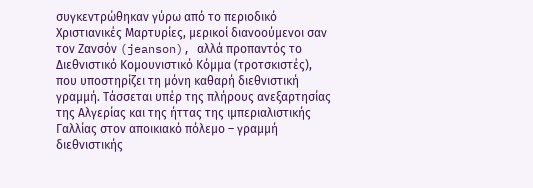συγκεντρώθηκαν γύρω από το περιοδικό Χριστιανικές Μαρτυρίες, μερικοί διανοούμενοι σαν τον Ζανσόν (jeanson), αλλά προπαντός το Διεθνιστικό Κομουνιστικό Κόμμα (τροτσκιστές), που υποστηρίζει τη μόνη καθαρή διεθνιστική γραμμή. Τάσσεται υπέρ της πλήρους ανεξαρτησίας της Αλγερίας και της ήττας της ιμπεριαλιστικής Γαλλίας στον αποικιακό πόλεμο – γραμμή διεθνιστικής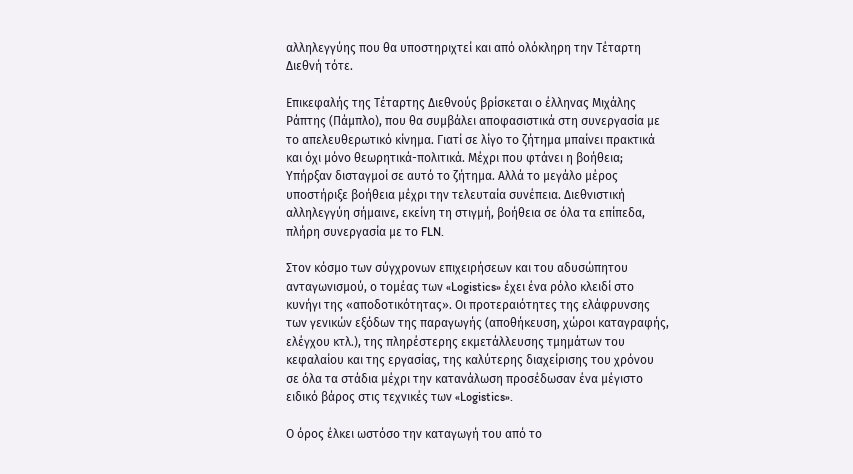αλληλεγγύης που θα υποστηριχτεί και από ολόκληρη την Τέταρτη Διεθνή τότε.

Επικεφαλής της Τέταρτης Διεθνούς βρίσκεται ο έλληνας Μιχάλης Ράπτης (Πάμπλο), που θα συμβάλει αποφασιστικά στη συνεργασία με το απελευθερωτικό κίνημα. Γιατί σε λίγο το ζήτημα μπαίνει πρακτικά και όχι μόνο θεωρητικά-πολιτικά. Μέχρι που φτάνει η βοήθεια; Υπήρξαν δισταγμοί σε αυτό το ζήτημα. Αλλά το μεγάλο μέρος υποστήριξε βοήθεια μέχρι την τελευταία συνέπεια. Διεθνιστική αλληλεγγύη σήμαινε, εκείνη τη στιγμή, βοήθεια σε όλα τα επίπεδα, πλήρη συνεργασία με το FLN.

Στον κόσμο των σύγχρονων επιχειρήσεων και του αδυσώπητου ανταγωνισμού, ο τομέας των «Logistics» έχει ένα ρόλο κλειδί στο κυνήγι της «αποδοτικότητας». Οι προτεραιότητες της ελάφρυνσης των γενικών εξόδων της παραγωγής (αποθήκευση, χώροι καταγραφής, ελέγχου κτλ.), της πληρέστερης εκμετάλλευσης τμημάτων του κεφαλαίου και της εργασίας, της καλύτερης διαχείρισης του χρόνου σε όλα τα στάδια μέχρι την κατανάλωση προσέδωσαν ένα μέγιστο ειδικό βάρος στις τεχνικές των «Logistics».

Ο όρος έλκει ωστόσο την καταγωγή του από το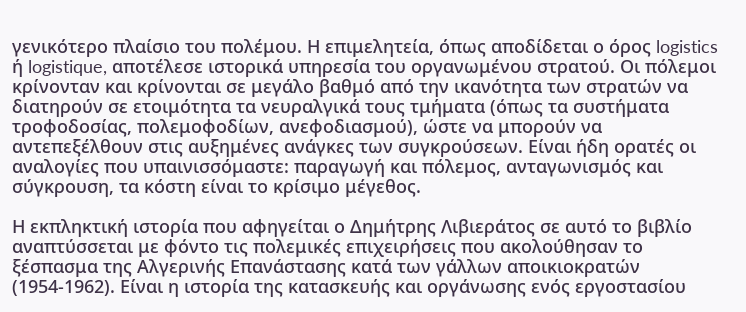γενικότερο πλαίσιο του πολέμου. Η επιμελητεία, όπως αποδίδεται ο όρος logistics ή logistique, αποτέλεσε ιστορικά υπηρεσία του οργανωμένου στρατού. Οι πόλεμοι κρίνονταν και κρίνονται σε μεγάλο βαθμό από την ικανότητα των στρατών να διατηρούν σε ετοιμότητα τα νευραλγικά τους τμήματα (όπως τα συστήματα τροφοδοσίας, πολεμοφοδίων, ανεφοδιασμού), ώστε να μπορούν να αντεπεξέλθουν στις αυξημένες ανάγκες των συγκρούσεων. Είναι ήδη ορατές οι αναλογίες που υπαινισσόμαστε: παραγωγή και πόλεμος, ανταγωνισμός και σύγκρουση, τα κόστη είναι το κρίσιμο μέγεθος.

Η εκπληκτική ιστορία που αφηγείται ο Δημήτρης Λιβιεράτος σε αυτό το βιβλίο αναπτύσσεται με φόντο τις πολεμικές επιχειρήσεις που ακολούθησαν το ξέσπασμα της Αλγερινής Επανάστασης κατά των γάλλων αποικιοκρατών (1954-1962). Είναι η ιστορία της κατασκευής και οργάνωσης ενός εργοστασίου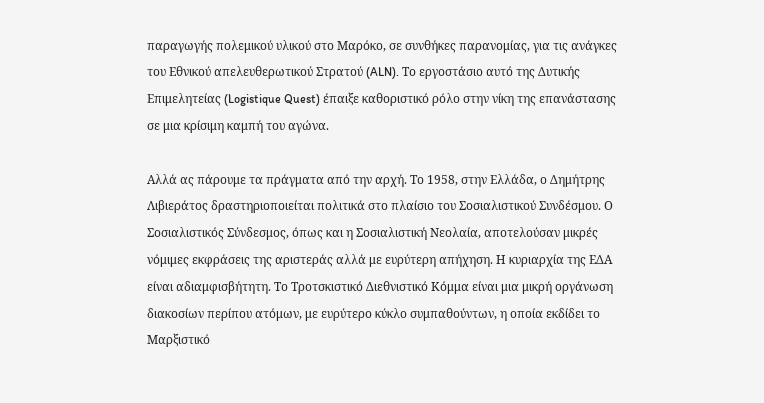παραγωγής πολεμικού υλικού στο Μαρόκο, σε συνθήκες παρανομίας, για τις ανάγκες του Εθνικού απελευθερωτικού Στρατού (ALN). Το εργοστάσιο αυτό της Δυτικής Επιμελητείας (Logistique Quest) έπαιξε καθοριστικό ρόλο στην νίκη της επανάστασης σε μια κρίσιμη καμπή του αγώνα.

Αλλά ας πάρουμε τα πράγματα από την αρχή. Το 1958, στην Ελλάδα, ο Δημήτρης Λιβιεράτος δραστηριοποιείται πολιτικά στο πλαίσιο του Σοσιαλιστικού Συνδέσμου. Ο Σοσιαλιστικός Σύνδεσμος, όπως και η Σοσιαλιστική Νεολαία, αποτελούσαν μικρές νόμιμες εκφράσεις της αριστεράς αλλά με ευρύτερη απήχηση. Η κυριαρχία της ΕΔΑ είναι αδιαμφισβήτητη. Το Τροτσκιστικό Διεθνιστικό Κόμμα είναι μια μικρή οργάνωση διακοσίων περίπου ατόμων, με ευρύτερο κύκλο συμπαθούντων, η οποία εκδίδει το Μαρξιστικό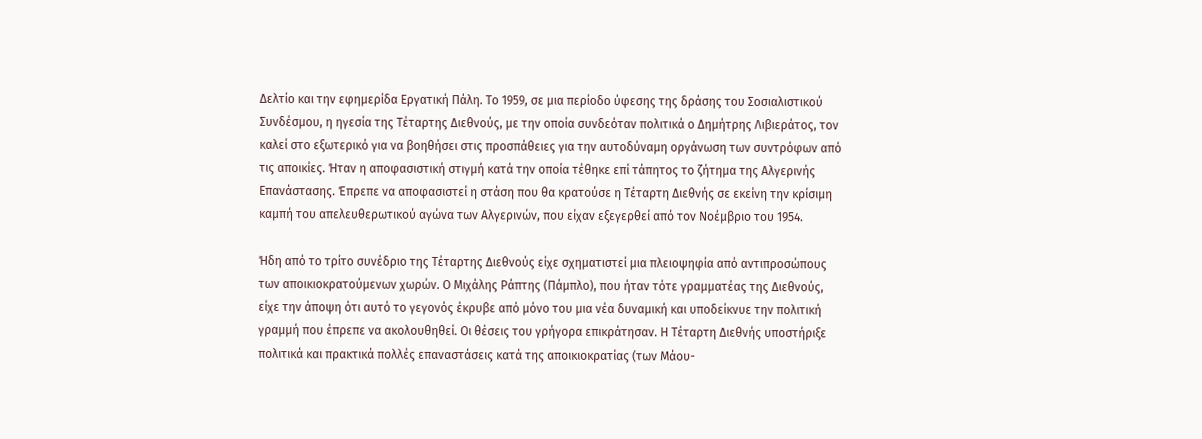Δελτίο και την εφημερίδα Εργατική Πάλη. Το 1959, σε μια περίοδο ύφεσης της δράσης του Σοσιαλιστικού Συνδέσμου, η ηγεσία της Τέταρτης Διεθνούς, με την οποία συνδεόταν πολιτικά ο Δημήτρης Λιβιεράτος, τον καλεί στο εξωτερικό για να βοηθήσει στις προσπάθειες για την αυτοδύναμη οργάνωση των συντρόφων από τις αποικίες. Ήταν η αποφασιστική στιγμή κατά την οποία τέθηκε επί τάπητος το ζήτημα της Αλγερινής Επανάστασης. Έπρεπε να αποφασιστεί η στάση που θα κρατούσε η Τέταρτη Διεθνής σε εκείνη την κρίσιμη καμπή του απελευθερωτικού αγώνα των Αλγερινών, που είχαν εξεγερθεί από τον Νοέμβριο του 1954.

Ήδη από το τρίτο συνέδριο της Τέταρτης Διεθνούς είχε σχηματιστεί μια πλειοψηφία από αντιπροσώπους των αποικιοκρατούμενων χωρών. Ο Μιχάλης Ράπτης (Πάμπλο), που ήταν τότε γραμματέας της Διεθνούς, είχε την άποψη ότι αυτό το γεγονός έκρυβε από μόνο του μια νέα δυναμική και υποδείκνυε την πολιτική γραμμή που έπρεπε να ακολουθηθεί. Οι θέσεις του γρήγορα επικράτησαν. Η Τέταρτη Διεθνής υποστήριξε πολιτικά και πρακτικά πολλές επαναστάσεις κατά της αποικιοκρατίας (των Μάου-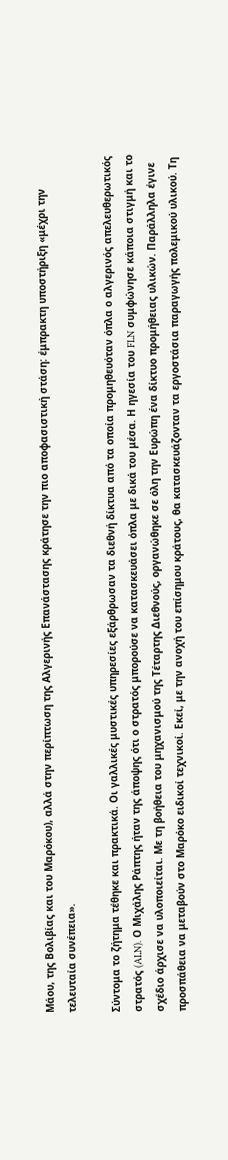Μάου, της Βολιβίας και του Μαρόκου), αλλά στην περίπτωση της Αλγερινής Επανάστασης κράτησε την πιο αποφασιστική στάση: έμπρακτη υποστήριξη «μέχρι την τελευταία συνέπεια».

Σύντομα το ζήτημα τέθηκε και πρακτικά. Οι γαλλικές μυστικές υπηρεσίες εξάρθρωσαν τα διεθνή δίκτυα από τα οποία προμηθευόταν όπλα ο αλγερινός απελευθερωτικός στρατός (ALN). Ο Μιχάλης Ράπτης ήταν της άποψης ότι ο στρατός μπορούσε να κατασκευάσει όπλα με δικά του μέσα. Η ηγεσία του FLN συμφώνησε κάποια στιγμή και το σχέδιο άρχισε να υλοποιείται. Με τη βοήθεια του μηχανισμού της Τέταρτης Διεθνούς, οργανώθηκε σε όλη την Ευρώπη ένα δίκτυο προμήθειας υλικών. Παράλληλα έγινε προσπάθεια να μεταβούν στο Μαρόκο ειδικοί τεχνικοί. Εκεί, με την ανοχή του επίσημου κράτους, θα κατασκευάζονταν τα εργοστάσια παραγωγής πολεμικού υλικού. Τη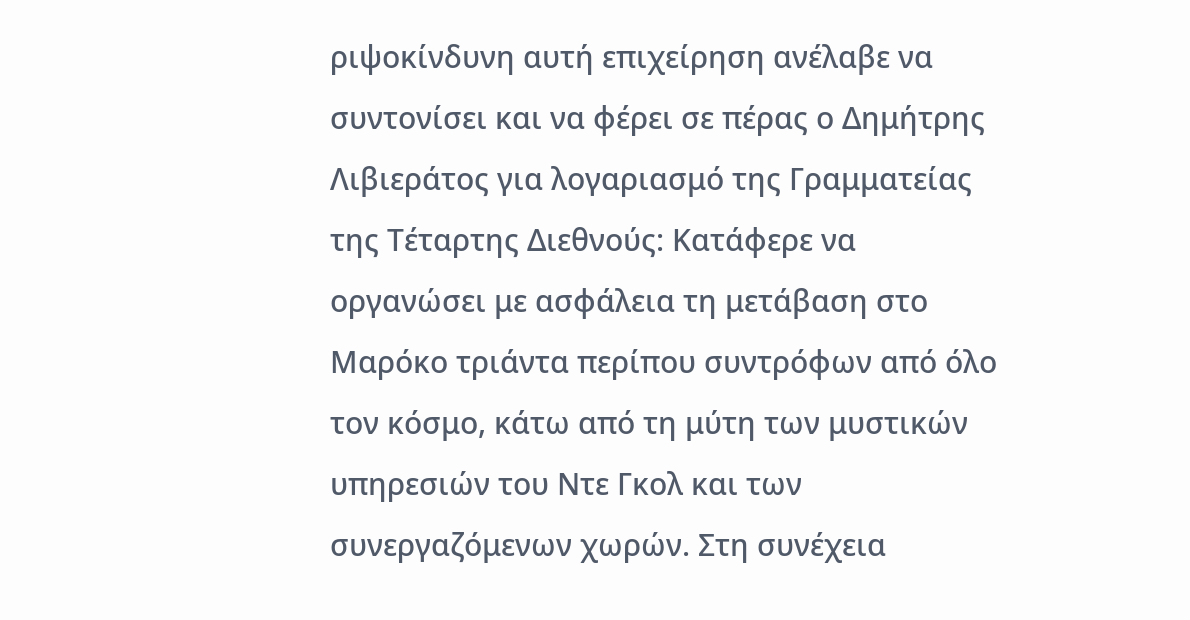ριψοκίνδυνη αυτή επιχείρηση ανέλαβε να συντονίσει και να φέρει σε πέρας ο Δημήτρης Λιβιεράτος για λογαριασμό της Γραμματείας της Τέταρτης Διεθνούς: Κατάφερε να οργανώσει με ασφάλεια τη μετάβαση στο Μαρόκο τριάντα περίπου συντρόφων από όλο τον κόσμο, κάτω από τη μύτη των μυστικών υπηρεσιών του Ντε Γκολ και των συνεργαζόμενων χωρών. Στη συνέχεια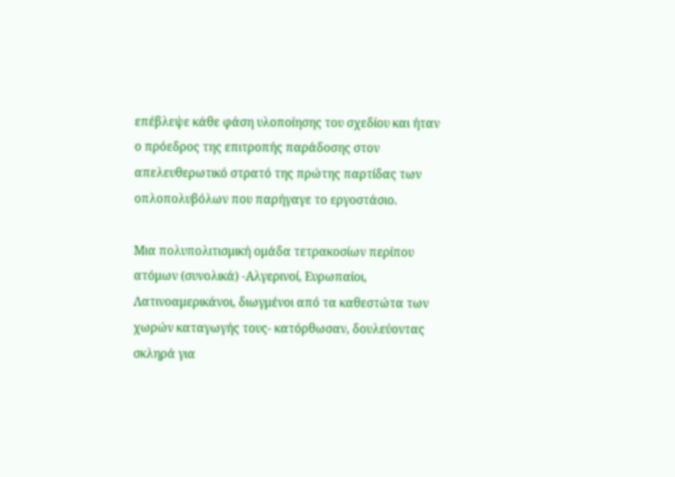επέβλεψε κάθε φάση υλοποίησης του σχεδίου και ήταν ο πρόεδρος της επιτροπής παράδοσης στον απελευθερωτικό στρατό της πρώτης παρτίδας των οπλοπολυβόλων που παρήγαγε το εργοστάσιο.

Μια πολυπολιτισμική ομάδα τετρακοσίων περίπου ατόμων (συνολικά) -Αλγερινοί, Ευρωπαίοι, Λατινοαμερικάνοι, διωγμένοι από τα καθεστώτα των χωρών καταγωγής τους- κατόρθωσαν, δουλεύοντας σκληρά για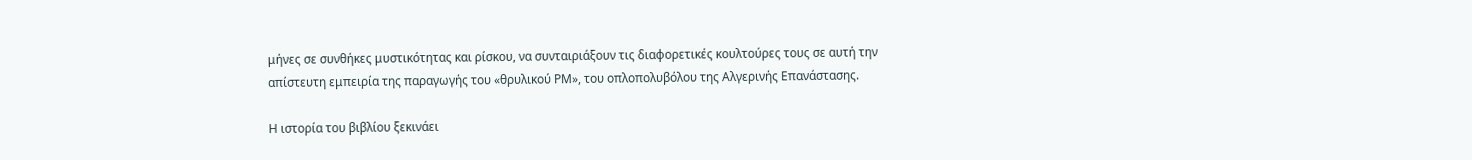μήνες σε συνθήκες μυστικότητας και ρίσκου, να συνταιριάξουν τις διαφορετικές κουλτούρες τους σε αυτή την απίστευτη εμπειρία της παραγωγής του «θρυλικού ΡΜ», του οπλοπολυβόλου της Αλγερινής Επανάστασης.

Η ιστορία του βιβλίου ξεκινάει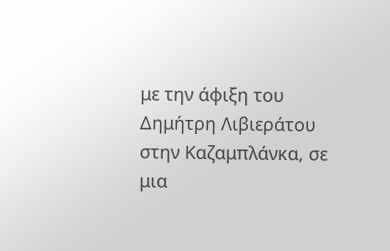με την άφιξη του Δημήτρη Λιβιεράτου στην Καζαμπλάνκα, σε μια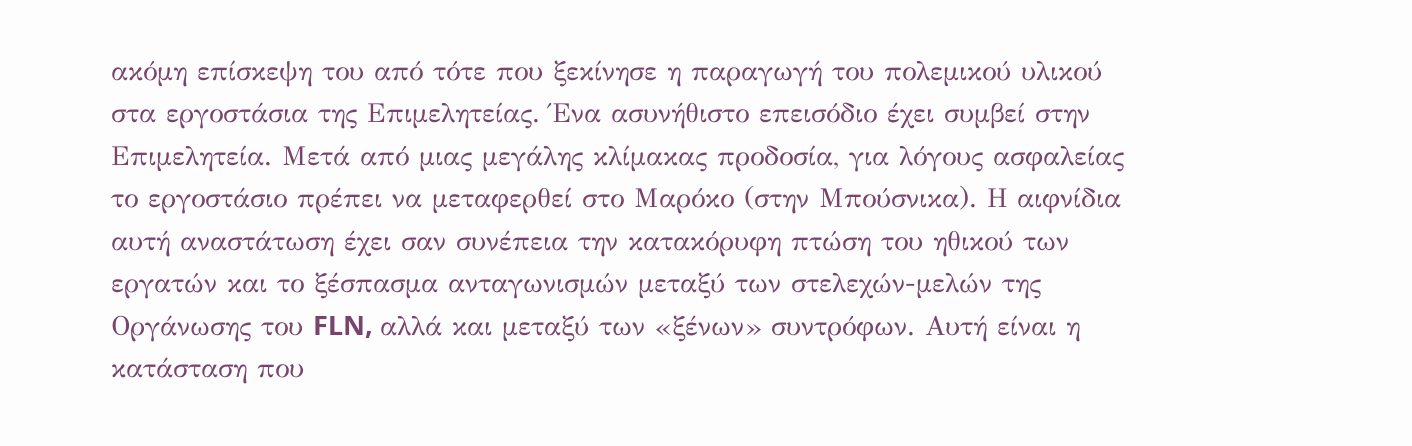ακόμη επίσκεψη του από τότε που ξεκίνησε η παραγωγή του πολεμικού υλικού στα εργοστάσια της Επιμελητείας. Ένα ασυνήθιστο επεισόδιο έχει συμβεί στην Επιμελητεία. Μετά από μιας μεγάλης κλίμακας προδοσία, για λόγους ασφαλείας το εργοστάσιο πρέπει να μεταφερθεί στο Μαρόκο (στην Μπούσνικα). Η αιφνίδια αυτή αναστάτωση έχει σαν συνέπεια την κατακόρυφη πτώση του ηθικού των εργατών και το ξέσπασμα ανταγωνισμών μεταξύ των στελεχών-μελών της Οργάνωσης του FLN, αλλά και μεταξύ των «ξένων» συντρόφων. Αυτή είναι η κατάσταση που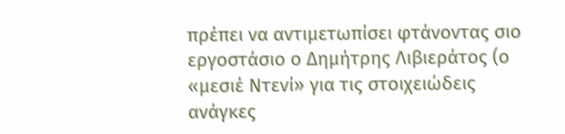πρέπει να αντιμετωπίσει φτάνοντας σιο εργοστάσιο ο Δημήτρης Λιβιεράτος (ο «μεσιέ Ντενί» για τις στοιχειώδεις ανάγκες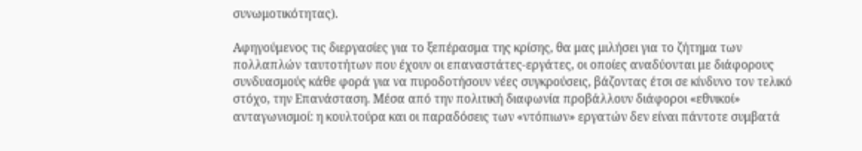συνωμοτικότητας).

Αφηγούμενος τις διεργασίες για το ξεπέρασμα της κρίσης, θα μας μιλήσει για το ζήτημα των πολλαπλών ταυτοτήτων που έχουν οι επαναστάτες-εργάτες, οι οποίες αναδύονται με διάφορους συνδυασμούς κάθε φορά για να πυροδοτήσουν νέες συγκρούσεις, βάζοντας έτσι σε κίνδυνο τον τελικό στόχο, την Επανάσταση. Μέσα από την πολιτική διαφωνία προβάλλουν διάφοροι «εθνικοί» ανταγωνισμοί: η κουλτούρα και οι παραδόσεις των «ντόπιων» εργατών δεν είναι πάντοτε συμβατά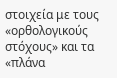στοιχεία με τους «ορθολογικούς στόχους» και τα «πλάνα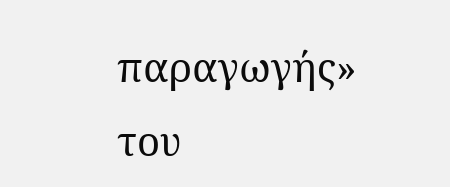παραγωγής» του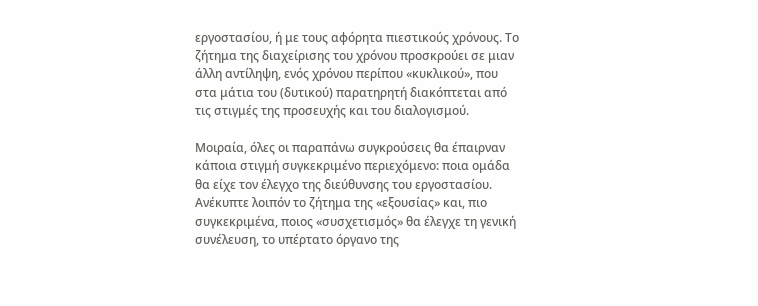εργοστασίου, ή με τους αφόρητα πιεστικούς χρόνους. Το ζήτημα της διαχείρισης του χρόνου προσκρούει σε μιαν άλλη αντίληψη, ενός χρόνου περίπου «κυκλικού», που στα μάτια του (δυτικού) παρατηρητή διακόπτεται από τις στιγμές της προσευχής και του διαλογισμού.

Μοιραία, όλες οι παραπάνω συγκρούσεις θα έπαιρναν κάποια στιγμή συγκεκριμένο περιεχόμενο: ποια ομάδα θα είχε τον έλεγχο της διεύθυνσης του εργοστασίου. Ανέκυπτε λοιπόν το ζήτημα της «εξουσίας» και, πιο συγκεκριμένα, ποιος «συσχετισμός» θα έλεγχε τη γενική συνέλευση, το υπέρτατο όργανο της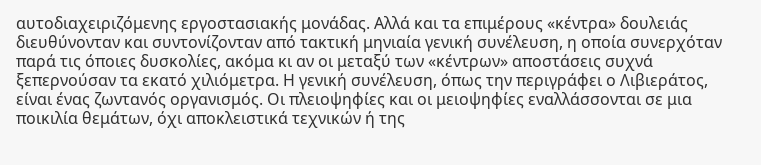αυτοδιαχειριζόμενης εργοστασιακής μονάδας. Αλλά και τα επιμέρους «κέντρα» δουλειάς διευθύνονταν και συντονίζονταν από τακτική μηνιαία γενική συνέλευση, η οποία συνερχόταν παρά τις όποιες δυσκολίες, ακόμα κι αν οι μεταξύ των «κέντρων» αποστάσεις συχνά ξεπερνούσαν τα εκατό χιλιόμετρα. Η γενική συνέλευση, όπως την περιγράφει ο Λιβιεράτος, είναι ένας ζωντανός οργανισμός. Οι πλειοψηφίες και οι μειοψηφίες εναλλάσσονται σε μια ποικιλία θεμάτων, όχι αποκλειστικά τεχνικών ή της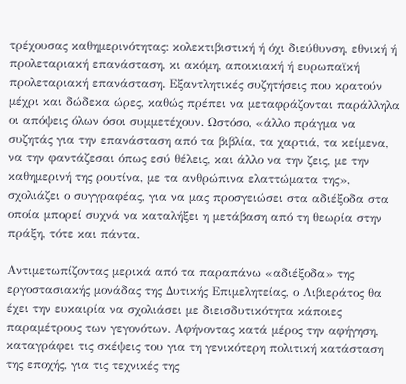τρέχουσας καθημερινότητας: κολεκτιβιστική ή όχι διεύθυνση, εθνική ή προλεταριακή επανάσταση, κι ακόμη, αποικιακή ή ευρωπαϊκή προλεταριακή επανάσταση. Εξαντλητικές συζητήσεις που κρατούν μέχρι και δώδεκα ώρες, καθώς πρέπει να μεταφράζονται παράλληλα οι απόψεις όλων όσοι συμμετέχουν. Ωστόσο, «άλλο πράγμα να συζητάς για την επανάσταση από τα βιβλία, τα χαρτιά, τα κείμενα, να την φαντάζεσαι όπως εσύ θέλεις, και άλλο να την ζεις, με την καθημερινή της ρουτίνα, με τα ανθρώπινα ελαττώματα της», σχολιάζει ο συγγραφέας, για να μας προσγειώσει στα αδιέξοδα στα οποία μπορεί συχνά να καταλήξει η μετάβαση από τη θεωρία στην πράξη, τότε και πάντα.

Αντιμετωπίζοντας μερικά από τα παραπάνω «αδιέξοδα» της εργοστασιακής μονάδας της Δυτικής Επιμελητείας, ο Λιβιεράτος θα έχει την ευκαιρία να σχολιάσει με διεισδυτικότητα κάποιες παραμέτρους των γεγονότων. Αφήνοντας κατά μέρος την αφήγηση, καταγράφει τις σκέψεις του για τη γενικότερη πολιτική κατάσταση της εποχής, για τις τεχνικές της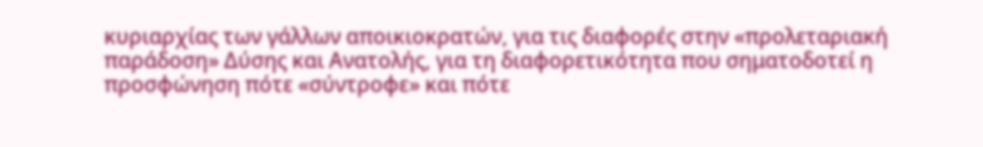κυριαρχίας των γάλλων αποικιοκρατών, για τις διαφορές στην «προλεταριακή παράδοση» Δύσης και Ανατολής, για τη διαφορετικότητα που σηματοδοτεί η προσφώνηση πότε «σύντροφε» και πότε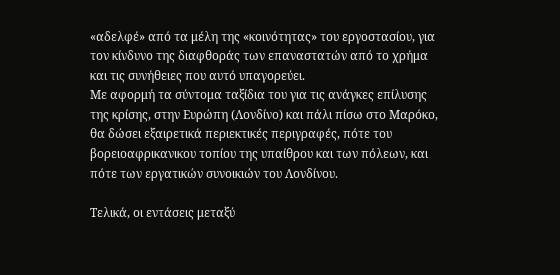«αδελφέ» από τα μέλη της «κοινότητας» του εργοστασίου, για τον κίνδυνο της διαφθοράς των επαναστατών από το χρήμα και τις συνήθειες που αυτό υπαγορεύει.
Με αφορμή τα σύντομα ταξίδια του για τις ανάγκες επίλυσης της κρίσης, στην Ευρώπη (Λονδίνο) και πάλι πίσω στο Μαρόκο, θα δώσει εξαιρετικά περιεκτικές περιγραφές, πότε του βορειοαφρικανικου τοπίου της υπαίθρου και των πόλεων, και πότε των εργατικών συνοικιών του Λονδίνου.

Τελικά, οι εντάσεις μεταξύ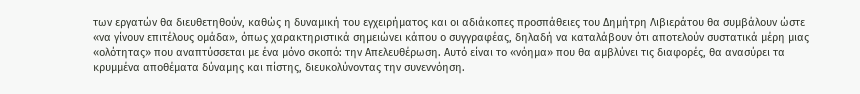των εργατών θα διευθετηθούν, καθώς η δυναμική του εγχειρήματος και οι αδιάκοπες προσπάθειες του Δημήτρη Λιβιεράτου θα συμβάλουν ώστε «να γίνουν επιτέλους ομάδα», όπως χαρακτηριστικά σημειώνει κάπου ο συγγραφέας, δηλαδή να καταλάβουν ότι αποτελούν συστατικά μέρη μιας «ολότητας» που αναπτύσσεται με ένα μόνο σκοπό: την Απελευθέρωση. Αυτό είναι το «νόημα» που θα αμβλύνει τις διαφορές, θα ανασύρει τα κρυμμένα αποθέματα δύναμης και πίστης, διευκολύνοντας την συνεννόηση.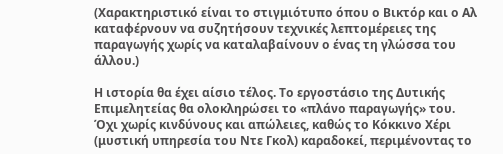(Χαρακτηριστικό είναι το στιγμιότυπο όπου ο Βικτόρ και ο Αλ καταφέρνουν να συζητήσουν τεχνικές λεπτομέρειες της παραγωγής χωρίς να καταλαβαίνουν ο ένας τη γλώσσα του άλλου.)

Η ιστορία θα έχει αίσιο τέλος. Το εργοστάσιο της Δυτικής Επιμελητείας θα ολοκληρώσει το «πλάνο παραγωγής» του. Όχι χωρίς κινδύνους και απώλειες, καθώς το Κόκκινο Χέρι (μυστική υπηρεσία του Ντε Γκολ) καραδοκεί, περιμένοντας το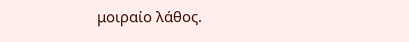μοιραίο λάθος.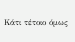Κάτι τέτοιο όμως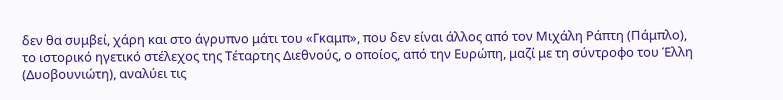δεν θα συμβεί, χάρη και στο άγρυπνο μάτι του «Γκαμπ», που δεν είναι άλλος από τον Μιχάλη Ράπτη (Πάμπλο), το ιστορικό ηγετικό στέλεχος της Τέταρτης Διεθνούς, ο οποίος, από την Ευρώπη, μαζί με τη σύντροφο του Έλλη (Δυοβουνιώτη), αναλύει τις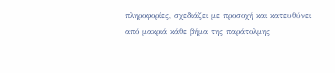πληροφορίες, σχεδιάζει με προσοχή και κατευθύνει από μακριά κάθε βήμα της παράτολμης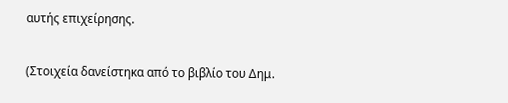αυτής επιχείρησης.

(Στοιχεία δανείστηκα από το βιβλίο του Δημ.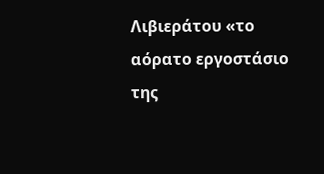Λιβιεράτου «το αόρατο εργοστάσιο της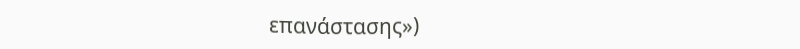επανάστασης»)